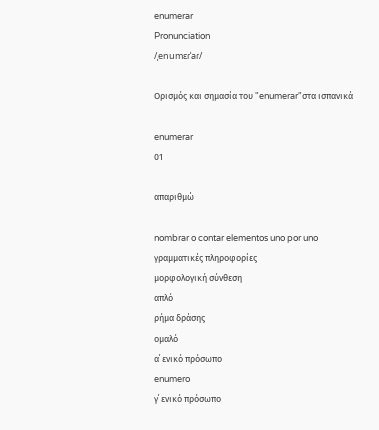enumerar
Pronunciation
/ˌenumɛɾˈaɾ/

Ορισμός και σημασία του "enumerar"στα ισπανικά

enumerar
01

απαριθμώ

nombrar o contar elementos uno por uno
γραμματικές πληροφορίες
μορφολογική σύνθεση
απλό
ρήμα δράσης
ομαλό
α΄ ενικό πρόσωπο
enumero
γ΄ ενικό πρόσωπο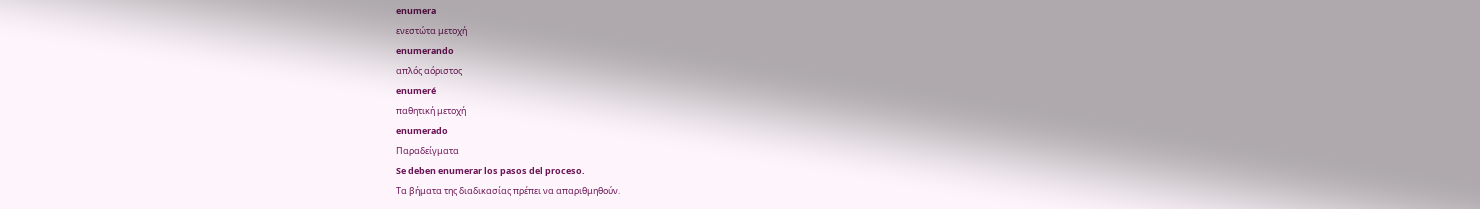enumera
ενεστώτα μετοχή
enumerando
απλός αόριστος
enumeré
παθητική μετοχή
enumerado
Παραδείγματα
Se deben enumerar los pasos del proceso.
Τα βήματα της διαδικασίας πρέπει να απαριθμηθούν.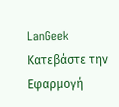LanGeek
Κατεβάστε την Εφαρμογή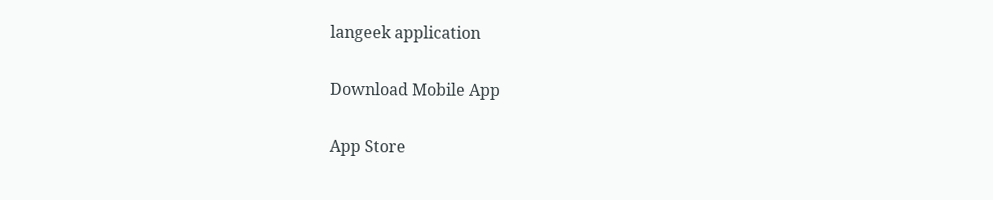langeek application

Download Mobile App

App Store